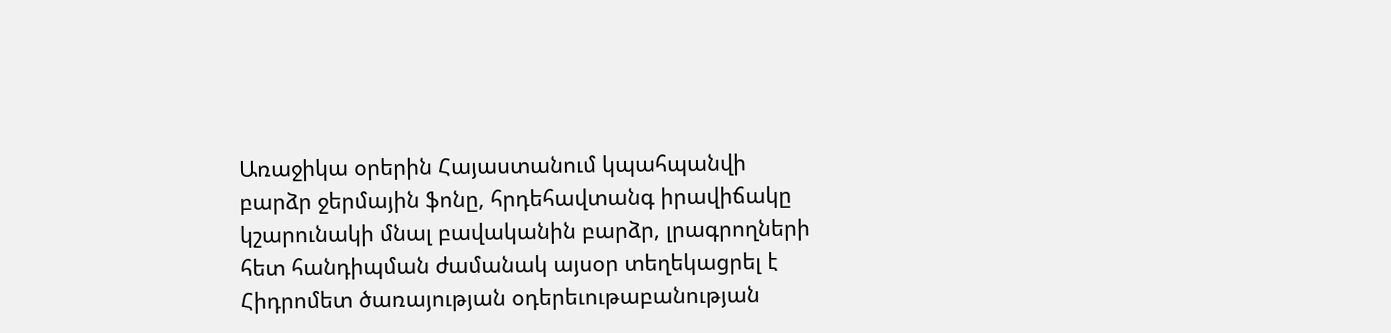Առաջիկա օրերին Հայաստանում կպահպանվի բարձր ջերմային ֆոնը, հրդեհավտանգ իրավիճակը կշարունակի մնալ բավականին բարձր, լրագրողների հետ հանդիպման ժամանակ այսօր տեղեկացրել է Հիդրոմետ ծառայության օդերեւութաբանության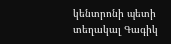կենտրոնի պետի տեղակալ Գագիկ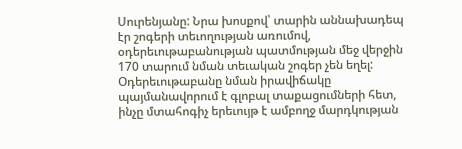Սուրենյանը: Նրա խոսքով՝ տարին աննախադեպ էր շոգերի տեւողության առումով, օդերեւութաբանության պատմության մեջ վերջին 170 տարում նման տեւական շոգեր չեն եղել: Օդերեւութաբանը նման իրավիճակը պայմանավորում է գլոբալ տաքացումների հետ, ինչը մտահոգիչ երեւույթ է ամբողջ մարդկության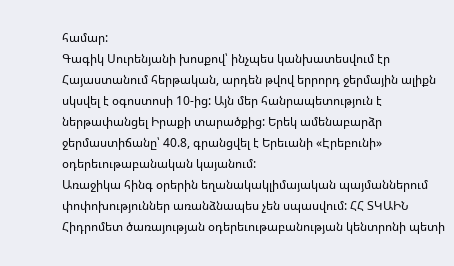համար:
Գագիկ Սուրենյանի խոսքով՝ ինչպես կանխատեսվում էր Հայաստանում հերթական, արդեն թվով երրորդ ջերմային ալիքն սկսվել է օգոստոսի 10-ից: Այն մեր հանրապետություն է ներթափանցել Իրաքի տարածքից: Երեկ ամենաբարձր ջերմաստիճանը՝ 40.8, գրանցվել է Երեւանի «Էրեբունի» օդերեւութաբանական կայանում:
Առաջիկա հինգ օրերին եղանակակլիմայական պայմաններում փոփոխություններ առանձնապես չեն սպասվում: ՀՀ ՏԿԱԻՆ Հիդրոմետ ծառայության օդերեւութաբանության կենտրոնի պետի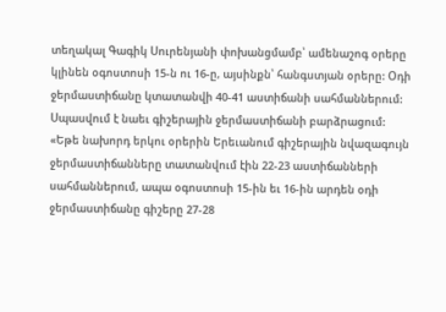տեղակալ Գագիկ Սուրենյանի փոխանցմամբ՝ ամենաշոգ օրերը կլինեն օգոստոսի 15-ն ու 16-ը, այսինքն՝ հանգստյան օրերը: Օդի ջերմաստիճանը կտատանվի 40-41 աստիճանի սահմաններում: Սպասվում է նաեւ գիշերային ջերմաստիճանի բարձրացում:
«Եթե նախորդ երկու օրերին Երեւանում գիշերային նվազագույն ջերմաստիճանները տատանվում էին 22-23 աստիճանների սահմաններում, ապա օգոստոսի 15-ին եւ 16-ին արդեն օդի ջերմաստիճանը գիշերը 27-28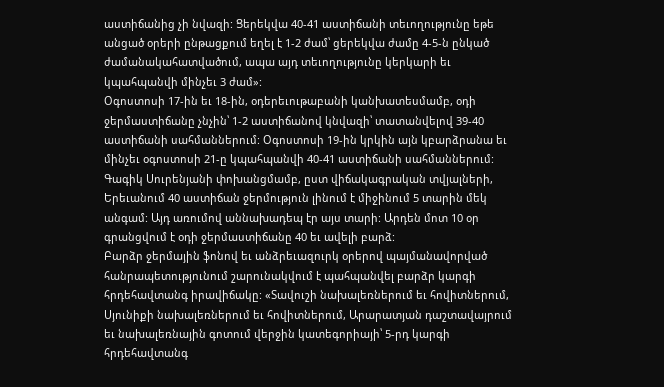աստիճանից չի նվազի: Ցերեկվա 40-41 աստիճանի տեւողությունը եթե անցած օրերի ընթացքում եղել է 1-2 ժամ՝ ցերեկվա ժամը 4-5-ն ընկած ժամանակահատվածում, ապա այդ տեւողությունը կերկարի եւ կպահպանվի մինչեւ 3 ժամ»:
Օգոստոսի 17-ին եւ 18-ին, օդերեւութաբանի կանխատեսմամբ, օդի ջերմաստիճանը չնչին՝ 1-2 աստիճանով կնվազի՝ տատանվելով 39-40 աստիճանի սահմաններում: Օգոստոսի 19-ին կրկին այն կբարձրանա եւ մինչեւ օգոստոսի 21-ը կպահպանվի 40-41 աստիճանի սահմաններում:
Գագիկ Սուրենյանի փոխանցմամբ, ըստ վիճակագրական տվյալների, Երեւանում 40 աստիճան ջերմություն լինում է միջինում 5 տարին մեկ անգամ: Այդ առումով աննախադեպ էր այս տարի: Արդեն մոտ 10 օր գրանցվում է օդի ջերմաստիճանը 40 եւ ավելի բարձ:
Բարձր ջերմային ֆոնով եւ անձրեւազուրկ օրերով պայմանավորված հանրապետությունում շարունակվում է պահպանվել բարձր կարգի հրդեհավտանգ իրավիճակը: «Տավուշի նախալեռներում եւ հովիտներում, Սյունիքի նախալեռներում եւ հովիտներում, Արարատյան դաշտավայրում եւ նախալեռնային գոտում վերջին կատեգորիայի՝ 5-րդ կարգի հրդեհավտանգ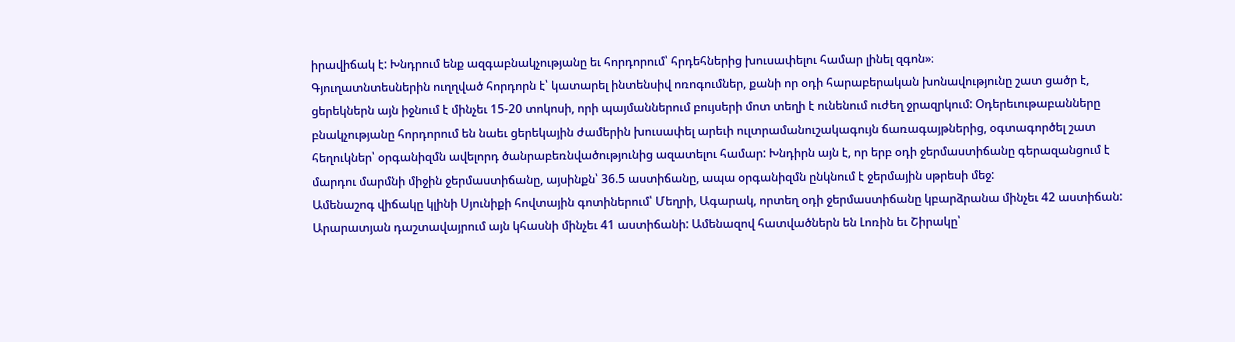իրավիճակ է: Խնդրում ենք ազգաբնակչությանը եւ հորդորում՝ հրդեհներից խուսափելու համար լինել զգոն»։
Գյուղատնտեսներին ուղղված հորդորն է՝ կատարել ինտենսիվ ոռոգումներ, քանի որ օդի հարաբերական խոնավությունը շատ ցածր է, ցերեկներն այն իջնում է մինչեւ 15-20 տոկոսի, որի պայմաններում բույսերի մոտ տեղի է ունենում ուժեղ ջրազրկում: Օդերեւութաբանները բնակչությանը հորդորում են նաեւ ցերեկային ժամերին խուսափել արեւի ուլտրամանուշակագույն ճառագայթներից, օգտագործել շատ հեղուկներ՝ օրգանիզմն ավելորդ ծանրաբեռնվածությունից ազատելու համար: Խնդիրն այն է, որ երբ օդի ջերմաստիճանը գերազանցում է մարդու մարմնի միջին ջերմաստիճանը, այսինքն՝ 36.5 աստիճանը, ապա օրգանիզմն ընկնում է ջերմային սթրեսի մեջ:
Ամենաշոգ վիճակը կլինի Սյունիքի հովտային գոտիներում՝ Մեղրի, Ագարակ, որտեղ օդի ջերմաստիճանը կբարձրանա մինչեւ 42 աստիճան: Արարատյան դաշտավայրում այն կհասնի մինչեւ 41 աստիճանի: Ամենազով հատվածներն են Լոռին եւ Շիրակը՝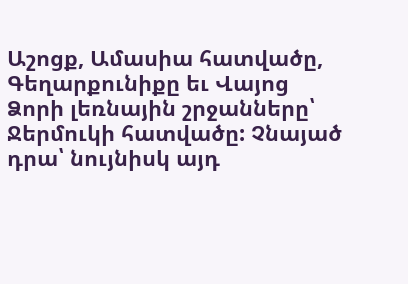Աշոցք, Ամասիա հատվածը, Գեղարքունիքը եւ Վայոց Ձորի լեռնային շրջանները՝ Ջերմուկի հատվածը: Չնայած դրա՝ նույնիսկ այդ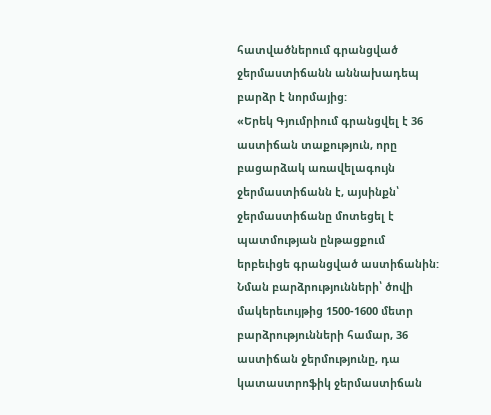հատվածներում գրանցված ջերմաստիճանն աննախադեպ բարձր է նորմայից:
«Երեկ Գյումրիում գրանցվել է 36 աստիճան տաքություն, որը բացարձակ առավելագույն ջերմաստիճանն է, այսինքն՝ ջերմաստիճանը մոտեցել է պատմության ընթացքում երբեւիցե գրանցված աստիճանին: Նման բարձրությունների՝ ծովի մակերեւույթից 1500-1600 մետր բարձրությունների համար, 36 աստիճան ջերմությունը, դա կատաստրոֆիկ ջերմաստիճան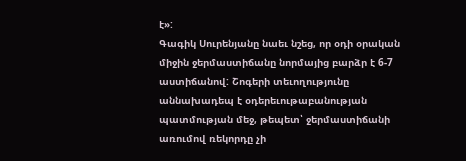է»:
Գագիկ Սուրենյանը նաեւ նշեց, որ օդի օրական միջին ջերմաստիճանը նորմայից բարձր է 6-7 աստիճանով: Շոգերի տեւողությունը աննախադեպ է օդերեւութաբանության պատմության մեջ, թեպետ՝ ջերմաստիճանի առումով ռեկորդը չի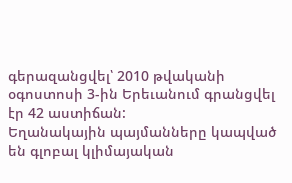գերազանցվել՝ 2010 թվականի օգոստոսի 3-ին Երեւանում գրանցվել էր 42 աստիճան:
Եղանակային պայմանները կապված են գլոբալ կլիմայական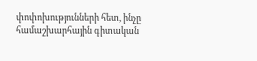փոփոխությունների հետ, ինչը համաշխարհային գիտական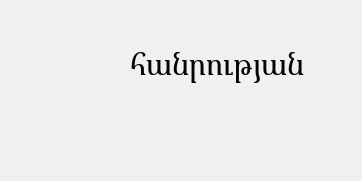հանրության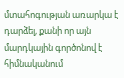մտահոգության առարկա է դարձել, քանի որ այն մարդկային գործոնով է հիմնականում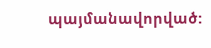պայմանավորված: